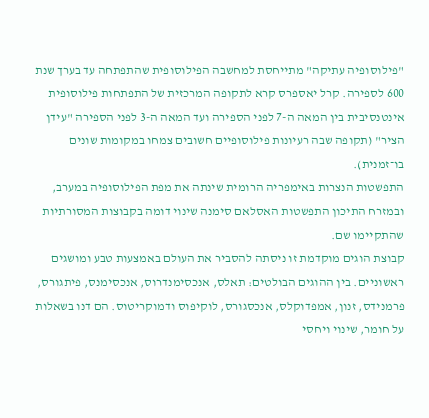"פילוסופיה עתיקה" מתייחסת למחשבה הפילוסופית שהתפתחה עד בערך שנת 600 לספירה. קרל יאספרס קרא לתקופה המרכזית של התפתחות פילוסופית אינטנסיבית בין המאה ה-7 לפני הספירה ועד המאה ה-3 לפני הספירה "עידן הציר" (תקופה שבה רעיונות פילוסופיים חשובים צמחו במקומות שונים בו־זמנית).
התפשטות הנצרות באימפריה הרומית שינתה את מפת הפילוסופיה במערב, ובמזרח התיכון התפשטות האסלאם סימנה שינוי דומה בקבוצות המסורתיות שהתקיימו שם.
קבוצת הוגים מוקדמת זו ניסתה להסביר את העולם באמצעות טבע ומושגים ראשוניים. בין ההוגים הבולטים: תאלס, אנכסימנדרוס, אנכסימנס, פיתגורס, פרמנידס, זנון, אמפדוקלס, אנכסגורס, לוקיפוס ודמוקריטוס. הם דנו בשאלות על חומר, שינוי ויחסי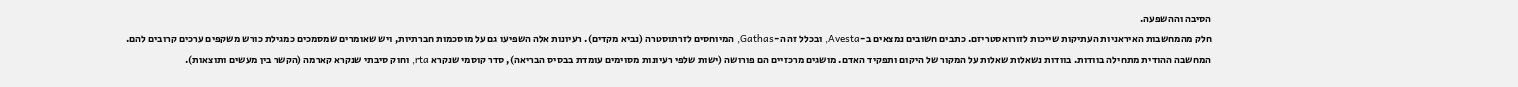הסיבה וההשפעה.
חלק מהמחשבות האיראניות העתיקות שייכות לזורואסטריזם. כתבים חשובים נמצאים ב-Avesta, ובכלל זה ה-Gathas, המיוחסים לזרתוסטרה (נביא מקדים). רעיונות אלה השפיעו גם על מוסכמות חברתיות, ויש שאומרים שמסמכים כמגילת כורש משקפים ערכים קרובים להם.
המחשבה ההודית מתחילה בוודות. בוודות נשאלות שאלות על המקור של היקום ותפקיד האדם. מושגים מרכזיים הם פורושה (ישות שלפי רעיונות מסוימים עומדת בבסיס הבריאה), סדר קוסמי שנקרא rta, וחוק סיבתי שנקרא קארמה (הקשר בין מעשים ותוצאות).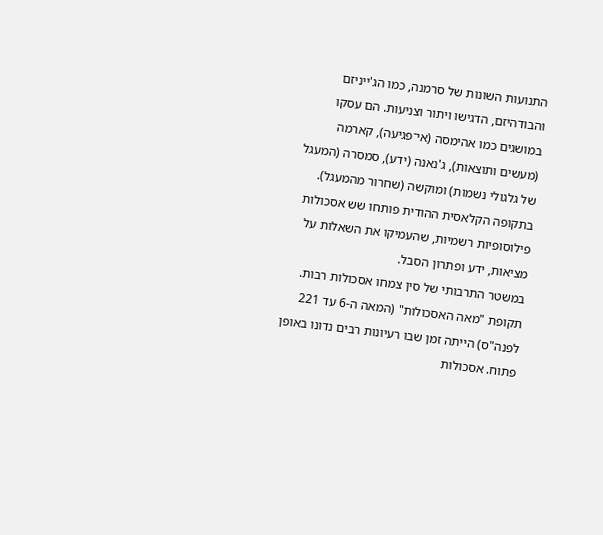התנועות השונות של סרמנה, כמו הג'ייניזם והבודהיזם, הדגישו ויתור וצניעות. הם עסקו במושגים כמו אהימסה (אי־פגיעה), קארמה (מעשים ותוצאות), ג'נאנה (ידע), סמסרה (המעגל של גלגולי נשמות) ומוקשה (שחרור מהמעגל).
בתקופה הקלאסית ההודית פותחו שש אסכולות פילוסופיות רשמיות, שהעמיקו את השאלות על מציאות, ידע ופתרון הסבל.
במשטר התרבותי של סין צמחו אסכולות רבות. תקופת "מאה האסכולות" (המאה ה-6 עד 221 לפנה"ס) הייתה זמן שבו רעיונות רבים נדונו באופן פתוח. אסכולות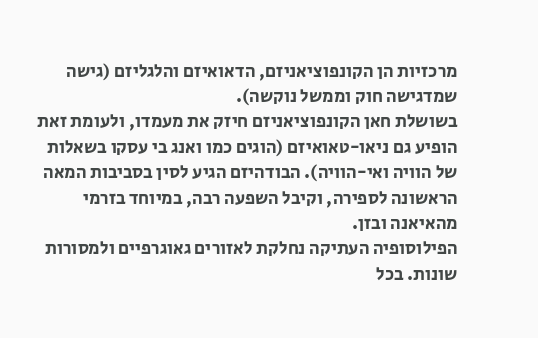מרכזיות הן הקונפוציאניזם, הדאואיזם והלגליזם (גישה שמדגישה חוק וממשל נוקשה).
בשושלת חאן הקונפוציאניזם חיזק את מעמדו, ולעומת זאת הופיע גם ניאו-טאואיזם (הוגים כמו ואנג בי עסקו בשאלות של הוויה ואי-הוויה). הבודהיזם הגיע לסין בסביבות המאה הראשונה לספירה, וקיבל השפעה רבה, במיוחד בזרמי מהאיאנה ובזן.
הפילוסופיה העתיקה נחלקת לאזורים גאוגרפיים ולמסורות שונות. בכל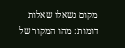מקום נשאלו שאלות דומות: מהו המקור של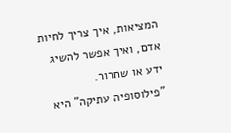המציאות, איך צריך לחיות אדם, ואיך אפשר להשיג ידע או שחרור.
"פילוסופיה עתיקה" היא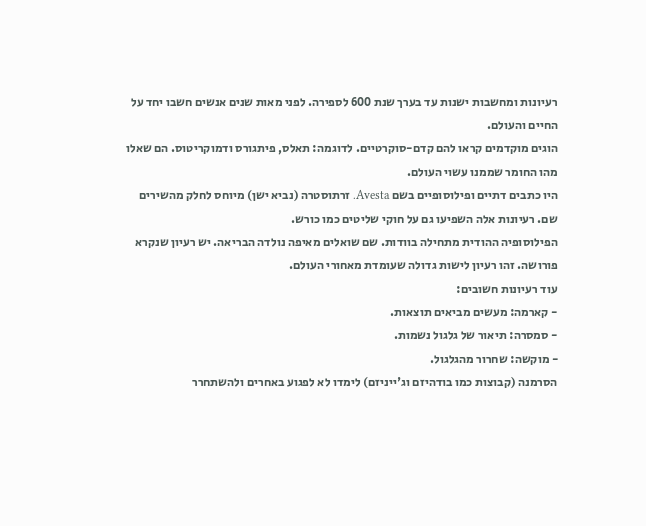רעיונות ומחשבות ישנות עד בערך שנת 600 לספירה. לפני מאות שנים אנשים חשבו יחד על החיים והעולם.
הוגים מוקדמים קראו להם קדם-סוקרטיים. לדוגמה: תאלס, פיתגורס ודמוקריטוס. הם שאלו מהו החומר שממנו עשוי העולם.
היו כתבים דתיים ופילוסופיים בשם Avesta. זרתוסטרה (נביא ישן) מיוחס לחלק מהשירים שם. רעיונות אלה השפיעו גם על חוקי שליטים כמו כורש.
הפילוסופיה ההודית מתחילה בוודות. שם שואלים מאיפה נולדה הבריאה. יש רעיון שנקרא פורושה. זהו רעיון לישות גדולה שעומדת מאחורי העולם.
עוד רעיונות חשובים:
- קארמה: מעשים מביאים תוצאות.
- סמסרה: תיאור של גלגול נשמות.
- מוקשה: שחרור מהגלגול.
הסרמנה (קבוצות כמו בודהיזם וג'ייניזם) לימדו לא לפגוע באחרים ולהשתחרר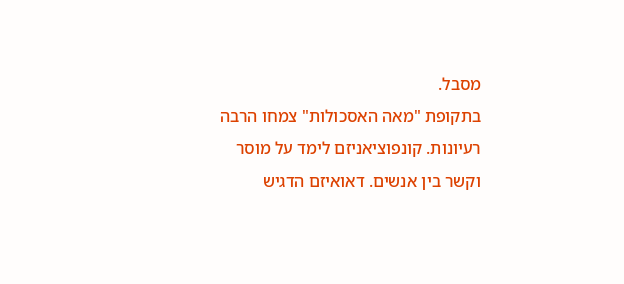מסבל.
בתקופת "מאה האסכולות" צמחו הרבה רעיונות. קונפוציאניזם לימד על מוסר וקשר בין אנשים. דאואיזם הדגיש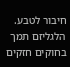חיבור לטבע. הלגליזם תמך בחוקים חזקים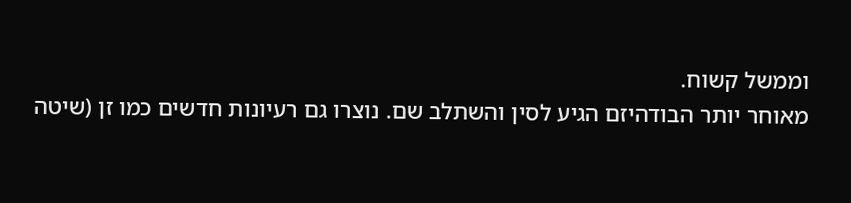וממשל קשוח.
מאוחר יותר הבודהיזם הגיע לסין והשתלב שם. נוצרו גם רעיונות חדשים כמו זן (שיטה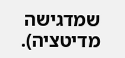שמדגישה מדיטציה).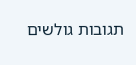תגובות גולשים